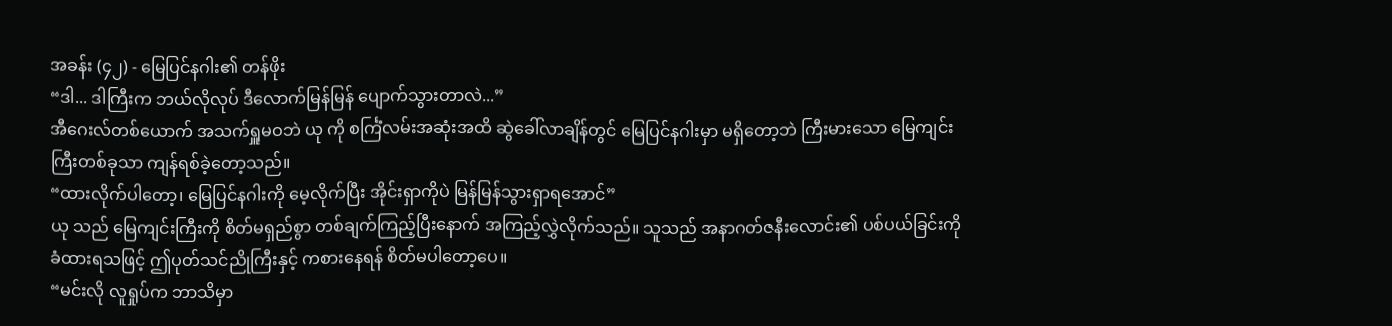အခန်း (၄၂) - မြေပြင်နဂါး၏ တန်ဖိုး
“ဒါ... ဒါကြီးက ဘယ်လိုလုပ် ဒီလောက်မြန်မြန် ပျောက်သွားတာလဲ...”
အီဂေးလ်တစ်ယောက် အသက်ရှူမဝဘဲ ယု ကို စင်္ကြံလမ်းအဆုံးအထိ ဆွဲခေါ်လာချိန်တွင် မြေပြင်နဂါးမှာ မရှိတော့ဘဲ ကြီးမားသော မြေကျင်းကြီးတစ်ခုသာ ကျန်ရစ်ခဲ့တော့သည်။
“ထားလိုက်ပါတော့၊ မြေပြင်နဂါးကို မေ့လိုက်ပြီး အိုင်းရှာကိုပဲ မြန်မြန်သွားရှာရအောင်”
ယု သည် မြေကျင်းကြီးကို စိတ်မရှည်စွာ တစ်ချက်ကြည့်ပြီးနောက် အကြည့်လွှဲလိုက်သည်။ သူသည် အနာဂတ်ဇနီးလောင်း၏ ပစ်ပယ်ခြင်းကို ခံထားရသဖြင့် ဤပုတ်သင်ညိုကြီးနှင့် ကစားနေရန် စိတ်မပါတော့ပေ။
“မင်းလို လူရှုပ်က ဘာသိမှာ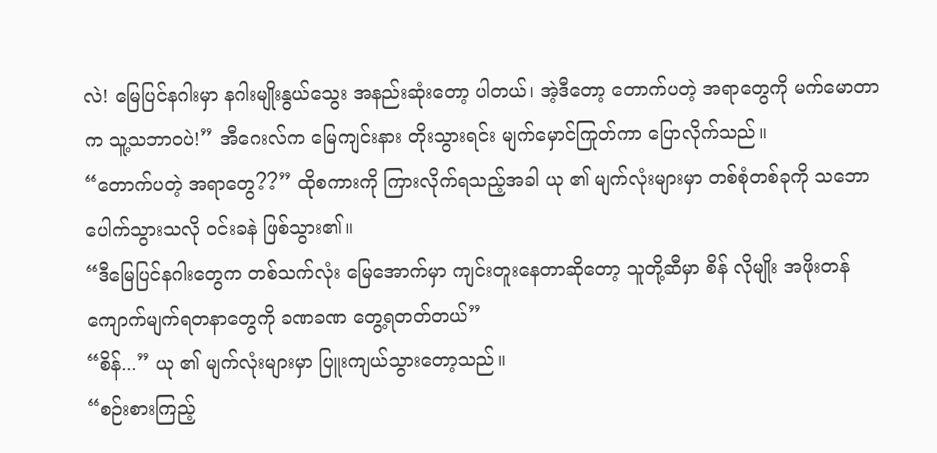လဲ! မြေပြင်နဂါးမှာ နဂါးမျိုးနွယ်သွေး အနည်းဆုံးတော့ ပါတယ်၊ အဲ့ဒီတော့ တောက်ပတဲ့ အရာတွေကို မက်မောတာက သူ့သဘာဝပဲ!” အီဂေးလ်က မြေကျင်းနား တိုးသွားရင်း မျက်မှောင်ကြုတ်ကာ ပြောလိုက်သည်။
“တောက်ပတဲ့ အရာတွေ??” ထိုစကားကို ကြားလိုက်ရသည့်အခါ ယု ၏ မျက်လုံးများမှာ တစ်စုံတစ်ခုကို သဘောပေါက်သွားသလို ဝင်းခနဲ ဖြစ်သွား၏။
“ဒီမြေပြင်နဂါးတွေက တစ်သက်လုံး မြေအောက်မှာ ကျင်းတူးနေတာဆိုတော့ သူတို့ဆီမှာ စိန် လိုမျိုး အဖိုးတန်ကျောက်မျက်ရတနာတွေကို ခဏခဏ တွေ့ရတတ်တယ်”
“စိန်...” ယု ၏ မျက်လုံးများမှာ ပြူးကျယ်သွားတော့သည်။
“စဉ်းစားကြည့်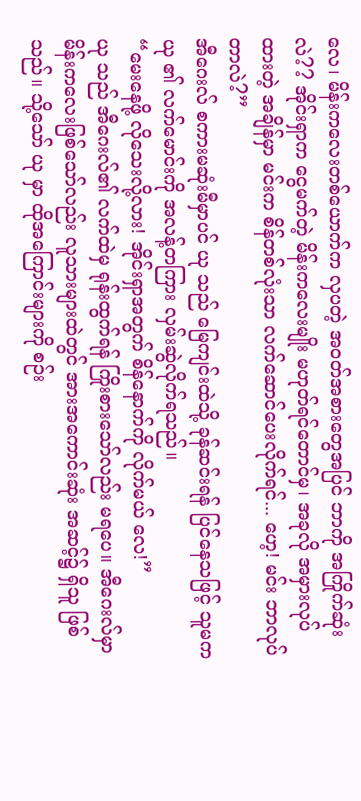လေ၊ မိန်းကလေးတစ်ယောက်က လှပတဲ့ အဝတ်အစားတွေအပြင် ဘာကို အကြိုက်ဆုံးလဲ?? အိုင်းရှာက ငွေမက်တဲ့ မိန်းကလေးမျိုး မဟုတ်ရင်တောင်မှ၊ အခုလို အမှားလုပ်ထားတဲ့ အချိန်မှာ မင်းက စိန်တစ်လုံးသာ လက်ဆောင်ပေးလိုက်ရင်... ဟေ့! မင်း ဘာလုပ်တာလဲ?”
အီဂေးလ် စကားမဆုံးမီမှာပင် ယု သည် မြေကျင်းထဲသို့ ခုန်ဆင်းရန် ပြင်နေသဖြင့် သူမက ယု ၏ လက်မောင်းကို အလန့်တကြား လှမ်းဆွဲလိုက်ရသည်။
“မေးနေဖို့ လိုသေးလို့လား! အိုင်းရှာအတွက် စိန်နောက်ကို လိုက်မယ် လေ!”
ယု သည် အီဂေးလ်၏ လက်ထဲမှ ရုန်းထွက်ရန် ကြိုးစားသော်လည်း မရပေ။ အီဂေးလ်မှာ မိန်းကလေးဖြစ်သော်လည်း လူသားများထဲတွင် အားအကောင်းဆုံး အဆင့်၌ ရှိသူ ဖြစ်သည်။ သို့သော် ယု မှာ ထိုအကြောင်းများကို စဉ်း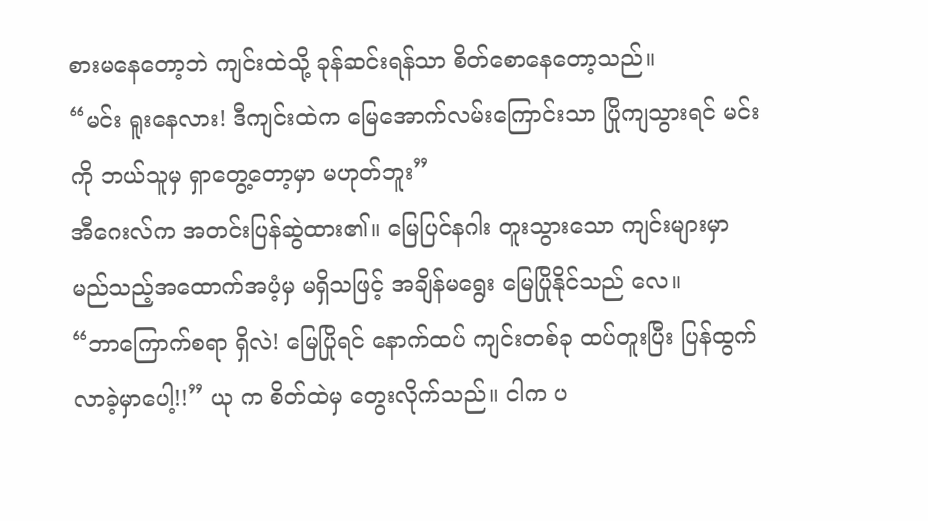စားမနေတော့ဘဲ ကျင်းထဲသို့ ခုန်ဆင်းရန်သာ စိတ်စောနေတော့သည်။
“မင်း ရူးနေလား! ဒီကျင်းထဲက မြေအောက်လမ်းကြောင်းသာ ပြိုကျသွားရင် မင်းကို ဘယ်သူမှ ရှာတွေ့တော့မှာ မဟုတ်ဘူး”
အီဂေးလ်က အတင်းပြန်ဆွဲထား၏။ မြေပြင်နဂါး တူးသွားသော ကျင်းများမှာ မည်သည့်အထောက်အပံ့မှ မရှိသဖြင့် အချိန်မရွေး မြေပြိုနိုင်သည် လေ။
“ဘာကြောက်စရာ ရှိလဲ! မြေပြိုရင် နောက်ထပ် ကျင်းတစ်ခု ထပ်တူးပြီး ပြန်ထွက်လာခဲ့မှာပေါ့!!” ယု က စိတ်ထဲမှ တွေးလိုက်သည်။ ငါက ပ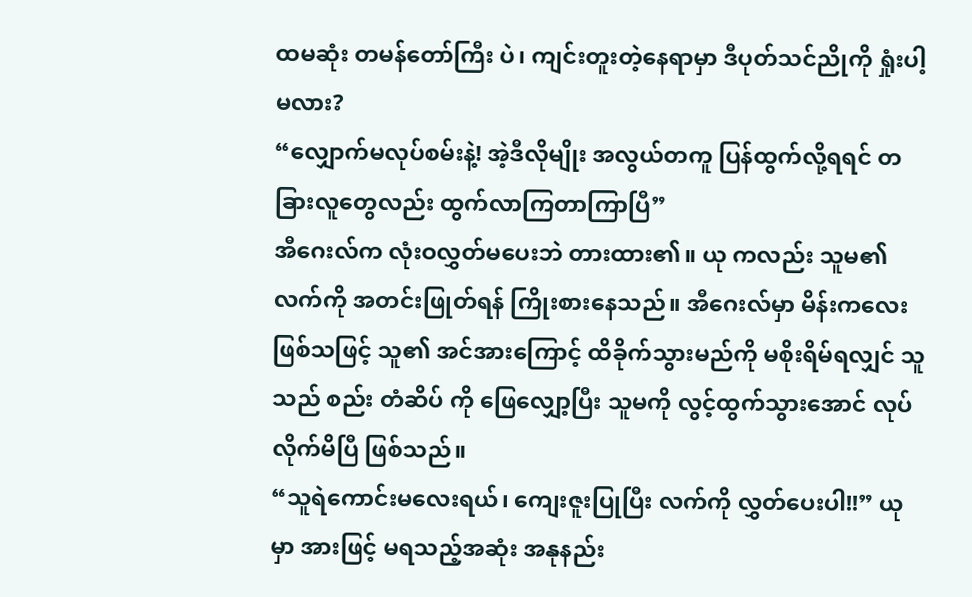ထမဆုံး တမန်တော်ကြီး ပဲ၊ ကျင်းတူးတဲ့နေရာမှာ ဒီပုတ်သင်ညိုကို ရှုံးပါ့မလား?
“လျှောက်မလုပ်စမ်းနဲ့! အဲ့ဒီလိုမျိုး အလွယ်တကူ ပြန်ထွက်လို့ရရင် တခြားလူတွေလည်း ထွက်လာကြတာကြာပြီ”
အီဂေးလ်က လုံးဝလွှတ်မပေးဘဲ တားထား၏။ ယု ကလည်း သူမ၏ လက်ကို အတင်းဖြုတ်ရန် ကြိုးစားနေသည်။ အီဂေးလ်မှာ မိန်းကလေးဖြစ်သဖြင့် သူ၏ အင်အားကြောင့် ထိခိုက်သွားမည်ကို မစိုးရိမ်ရလျှင် သူသည် စည်း တံဆိပ် ကို ဖြေလျှော့ပြီး သူမကို လွင့်ထွက်သွားအောင် လုပ်လိုက်မိပြီ ဖြစ်သည်။
“သူရဲကောင်းမလေးရယ်၊ ကျေးဇူးပြုပြီး လက်ကို လွှတ်ပေးပါ!!” ယု မှာ အားဖြင့် မရသည့်အဆုံး အနုနည်း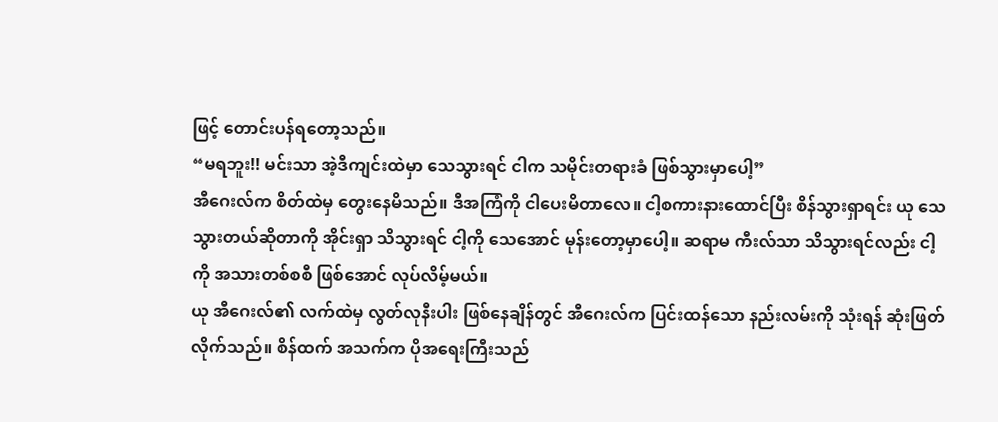ဖြင့် တောင်းပန်ရတော့သည်။
“မရဘူး!! မင်းသာ အဲ့ဒီကျင်းထဲမှာ သေသွားရင် ငါက သမိုင်းတရားခံ ဖြစ်သွားမှာပေါ့”
အီဂေးလ်က စိတ်ထဲမှ တွေးနေမိသည်။ ဒီအကြံကို ငါပေးမိတာလေ။ ငါ့စကားနားထောင်ပြီး စိန်သွားရှာရင်း ယု သေသွားတယ်ဆိုတာကို အိုင်းရှာ သိသွားရင် ငါ့ကို သေအောင် မုန်းတော့မှာပေါ့။ ဆရာမ ကီးလ်သာ သိသွားရင်လည်း ငါ့ကို အသားတစ်စစီ ဖြစ်အောင် လုပ်လိမ့်မယ်။
ယု အီဂေးလ်၏ လက်ထဲမှ လွတ်လုနီးပါး ဖြစ်နေချိန်တွင် အီဂေးလ်က ပြင်းထန်သော နည်းလမ်းကို သုံးရန် ဆုံးဖြတ်လိုက်သည်။ စိန်ထက် အသက်က ပိုအရေးကြီးသည်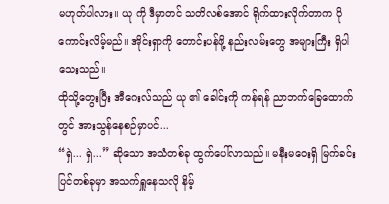မဟုတ်ပါလား။ ယု ကို ဒီမှာတင် သတိလစ်အောင် ရိုက်ထားလိုက်တာက ပိုကောင်းလိမ့်မည်။ အိုင်းရှာကို တောင်းပန်ဖို့ နည်းလမ်းတွေ အများကြီး ရှိပါသေးသည်။
ထိုသို့တွေးပြီး အီဂေးလ်သည် ယု ၏ ခေါင်းကို ကန်ရန် ညာဘက်ခြေထောက်တွင် အားသွန်နေစဉ်မှာပင်...
“ရှဲ... ရှဲ...” ဆိုသော အသံတစ်ခု ထွက်ပေါ်လာသည်။ မနီးမဝေးရှိ မြက်ခင်းပြင်တစ်ခုမှာ အသက်ရှူနေသလို နိမ့်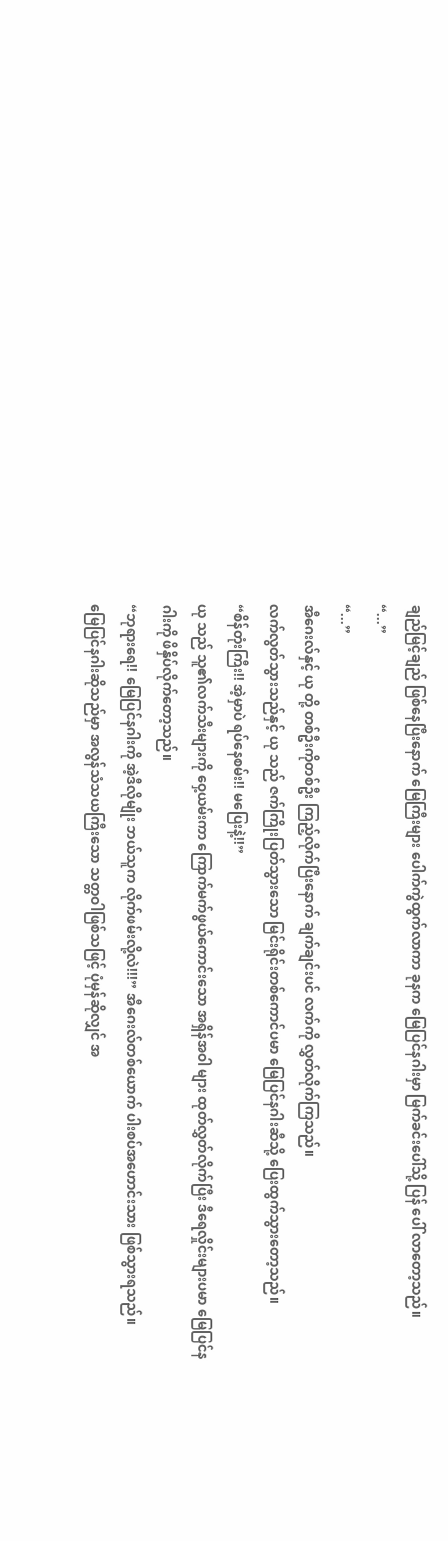ချည်မြင့်ချည် ဖြစ်နေပြီးနောက် မြေကြီးများ ပေါက်ကွဲထွက်လာကာ ခုနက မြေပြင်နဂါးမှာ မြက်ခင်းပေါ်သို့ ပြန် ပေါ် လာတော့သည်။
“...”
“...”
အီဂေးလ်နှင့် ယု တို့ တစ်ဦးကိုတစ်ဦး ကြည့်လိုက်ပြီးနောက် ချက်ချင်းပင် လက်ကို လွှတ်လိုက်ကြသည်။
လက်လွတ်သွားသည်နှင့် ယု သည် ဇက်ကြိုးပြတ်သွားသော မြင်းရိုင်းတစ်ကောင်ပမာ မြေပြင်နဂါးဆီသို့ ပြေးထွက်သွားတော့သည်။
“စိန်တုံးကြီး!! အဲ့မှာပဲ ရပ်နေစမ်း!! မပြေးနဲ့!!”
ယု သည် သူ၏လက်သီးများကို ဝှေ့ယမ်းကာ ကြောက်မက်ဖွယ်ကောင်းသော အရှိန်အဝါ များ ထုတ်လွှတ်လိုက်ပြီး ဒီရေလှိုင်းများပမာ မြေပြင်နဂါးကို ဖိနှိပ်လိုက်တော့သည်။
“ဘုရားရေ!! မြေပြင်နဂါးကို အဲ့ဒီလိုမျိုး ဘယ်သူက လိုက်ဖမ်းလို့လဲ!!!” အီဂေးလ်တစ်ယောက် ပါးစပ်အဟောင်းသား ဖြစ်သွားရသည်။
မြေပြင်နဂါးဆိုသည်မှာ အလွန်သံသယကြီးသော သတ္တဝါဖြစ်သဖြင့် ပုံမှန်ဆိုလျှင် အ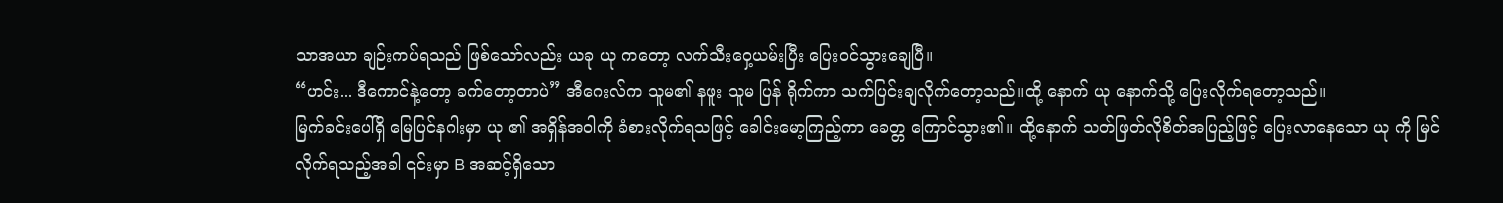သာအယာ ချဉ်းကပ်ရသည် ဖြစ်သော်လည်း ယခု ယု ကတော့ လက်သီးဝှေ့ယမ်းပြီး ပြေးဝင်သွားချေပြီ။
“ဟင်း... ဒီကောင်နဲ့တော့ ခက်တော့တာပဲ” အီဂေးလ်က သူမ၏ နဖူး သူမ ပြန် ရိုက်ကာ သက်ပြင်းချလိုက်တော့သည်။ထို့ နောက် ယု နောက်သို့ ပြေးလိုက်ရတော့သည်။
မြက်ခင်းပေါ်ရှိ မြေပြင်နဂါးမှာ ယု ၏ အရှိန်အဝါကို ခံစားလိုက်ရသဖြင့် ခေါင်းမော့ကြည့်ကာ ခေတ္တ ကြောင်သွား၏။ ထို့နောက် သတ်ဖြတ်လိုစိတ်အပြည့်ဖြင့် ပြေးလာနေသော ယု ကို မြင်လိုက်ရသည့်အခါ ၎င်းမှာ B အဆင့်ရှိသော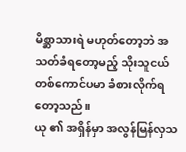မိစ္ဆာသားရဲ မဟုတ်တော့ဘဲ အသတ်ခံရတော့မည့် သိုးသူငယ်တစ်ကောင်ပမာ ခံစားလိုက်ရတော့သည်။
ယု ၏ အရှိန်မှာ အလွန်မြန်လှသ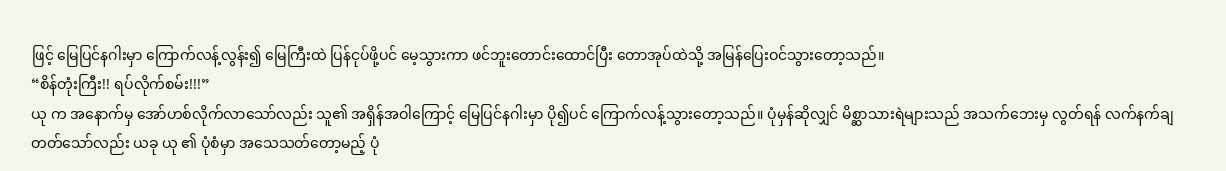ဖြင့် မြေပြင်နဂါးမှာ ကြောက်လန့်လွန်း၍ မြေကြီးထဲ ပြန်ငုပ်ဖို့ပင် မေ့သွားကာ ဖင်ဘူးတောင်းထောင်ပြီး တောအုပ်ထဲသို့ အမြန်ပြေးဝင်သွားတော့သည်။
“စိန်တုံးကြီး!! ရပ်လိုက်စမ်း!!!”
ယု က အနောက်မှ အော်ဟစ်လိုက်လာသော်လည်း သူ၏ အရှိန်အဝါကြောင့် မြေပြင်နဂါးမှာ ပို၍ပင် ကြောက်လန့်သွားတော့သည်။ ပုံမှန်ဆိုလျှင် မိစ္ဆာသားရဲများသည် အသက်ဘေးမှ လွတ်ရန် လက်နက်ချတတ်သော်လည်း ယခု ယု ၏ ပုံစံမှာ အသေသတ်တော့မည့် ပုံ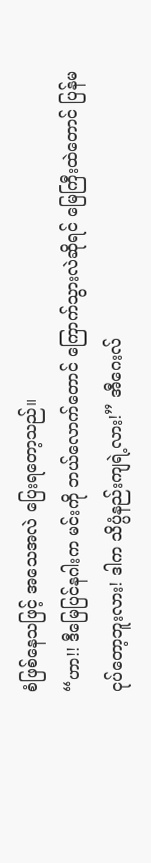စံဖြစ်နေသဖြင့် အသေအလဲ ပြေးရတော့သည်။
“ဟာ!! ဒီမြေပြင်နဂါးက မင်းကို ဘယ်လောက်တောင် ကြောက်သွားလဲဆိုရင် မြေကြီးထဲတောင် ပြန်မငုပ်တော့ဘူးလား! ဒါက သိပ္ပံနည်းကျရဲ့လား!” အီဂေးလ်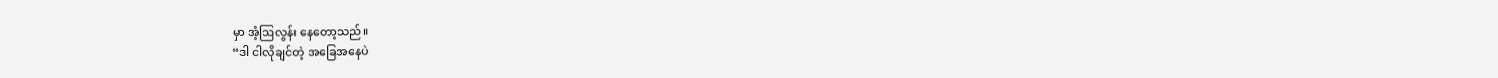မှာ အံ့ဩလွန်း နေတော့သည်။
“ဒါ ငါလိုချင်တဲ့ အခြေအနေပဲ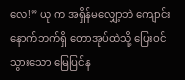လေ!” ယု က အရှိန်မလျှော့ဘဲ ကျောင်းနောက်ဘက်ရှိ တောအုပ်ထဲသို့ ပြေးဝင်သွားသော မြေပြင်န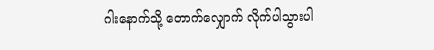ဂါးနောက်သို့ တောက်လျှောက် လိုက်ပါသွားပါ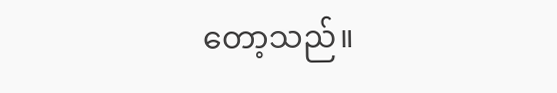တော့သည်။